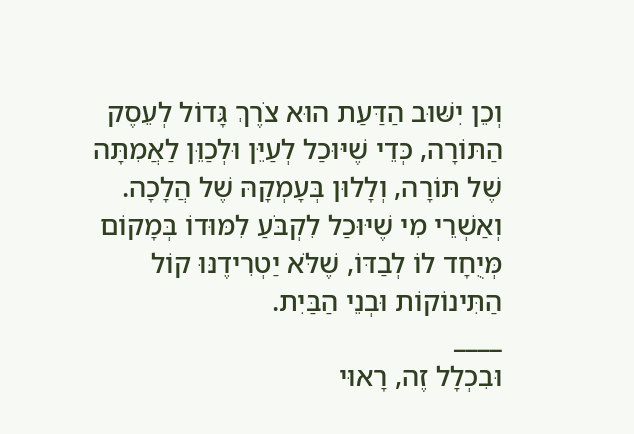וְכֵן יִשּׁוּב הַדַּעַת הוּא צֹרֶךְ גָּדוֹל לְעֵסֶק הַתּוֹרָה, כְּדֵי שֶׁיּוּכַל לְעַיֵּן וּלְכַוֵּן לַאֲמִתָּה שֶׁל תּוֹרָה, וְלָלוּן בְּעָמְקָהּ שֶׁל הֲלָכָה. וְאַשְׁרֵי מִי שֶׁיּוּכַל לִקְבֹּעַ לִמּוּדוֹ בְּמָקוֹם מְּיֻחָד לוֹ לְבַדּוֹ, שֶׁלֹּא יַטְרִידֶנּוּ קוֹל הַתִּינוֹקוֹת וּבְנֵי הַבַּיִת.
____
וּבִכְלָל זֶה, רָאוּי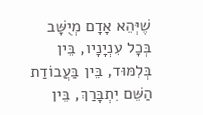שֶׁיְּהֵא אָדָם מְיֻשָּׁב בְּכָל עִנְיָנָיו, בֵּין בְּלִמּוּד, בֵּין בַּעֲבוֹדַת הַשֵּׁם יִתְבָּרַךְ, בֵּין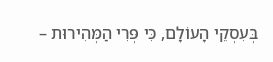בְּעִסְקֵי הָעוֹלָם, כִּי פְּרִי הַמְּהִירוּת –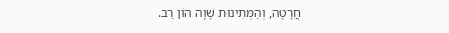חֲרָטָה, וְהַמְּתִינוּת שָׁוָה הוֹן רַב.